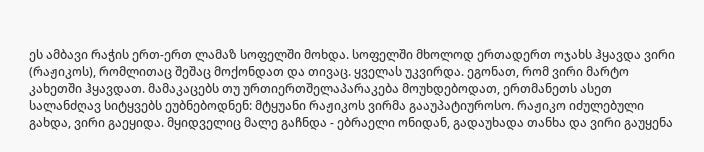ეს ამბავი რაჭის ერთ-ერთ ლამაზ სოფელში მოხდა. სოფელში მხოლოდ ერთადერთ ოჯახს ჰყავდა ვირი (რაჟიკოს), რომლითაც შეშაც მოქონდათ და თივაც. ყველას უკვირდა. ეგონათ, რომ ვირი მარტო კახეთში ჰყავდათ. მამაკაცებს თუ ურთიერთშელაპარაკება მოუხდებოდათ, ერთმანეთს ასეთ სალანძღავ სიტყვებს ეუბნებოდნენ: მტყუანი რაჟიკოს ვირმა გააუპატიუროსო. რაჟიკო იძულებული გახდა, ვირი გაეყიდა. მყიდველიც მალე გაჩნდა - ებრაელი ონიდან, გადაუხადა თანხა და ვირი გაუყენა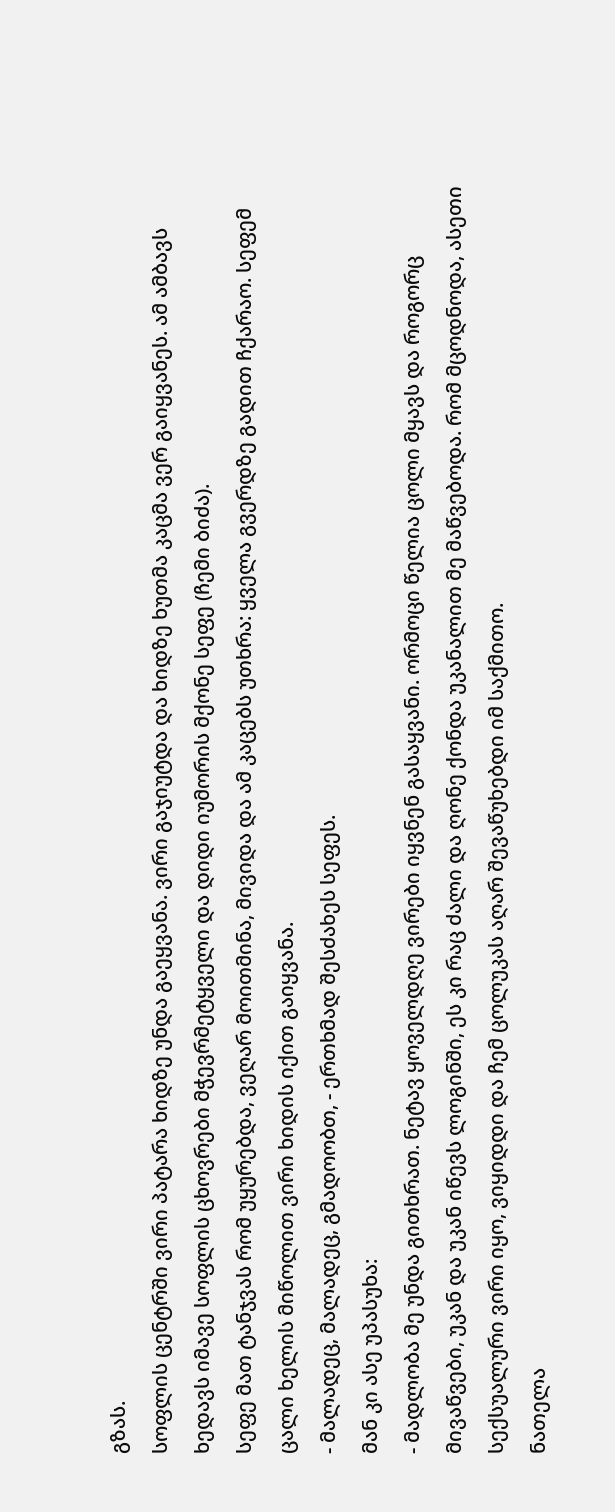გზას.
სოფლის ცენტრში ვირი პატარა ხიდზე უნდა გაეყვანა. ვირი გაჯიუტდა და ხიდზე ხუთმა კაცმა ვერ გაიყვანეს. ამ ამბავს ხედავს იმავე სოფლის ცხოვრები მჭევრმეტყველი და დიდი იუმორის მქონე სეფე (ჩემი ბიძა).
სეფე მათ ტანჯვას რომ უყურებდა, ვეღარ მოითმინა, მივიდა და ამ კაცებს უთხრა: ყველა გვერდზე გადით ჩქარაო. სეფემ ცალი ხელის მიწოლით ვირი ხიდის იქით გაიყვანა.
- მალადეც, მალადეც, გმადოობთ, - ერთხმად შესძახეს სეფეს.
მან კი ასე უპასუხა:
- მადლობა მე უნდა გითხრათ. ნეტავ ყოველდღე ვირები იყვნენ გასაყვანი. ორმოცი წელია ცოლი მყავს და როგორც მივაწვები, უკან და უკან იწევს ლოგინში, ეს კი რაც ძალი და ღონე ქონდა უკანალით მე მაწვებოდა. რომ მცოდნოდა, ასეთი სექსუალური ვირი იყო, ვიყიდდი და ჩემ ცოლუკას აღარ შევაწუხებდი იმ საქმითო.
ნათელა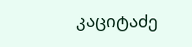კაციტაძე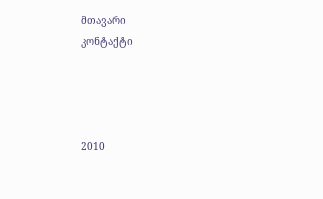მთავარი
კონტაქტი




2010